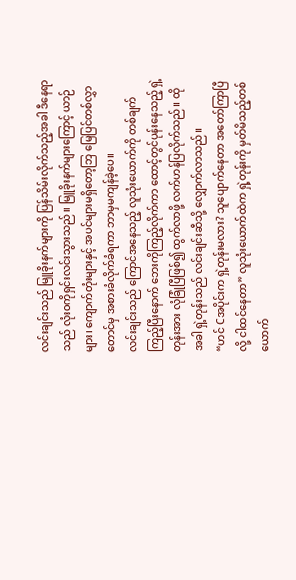လင်းချင်းသည် မြူခိုးနက်များကို ပြန်သိမ်းလိုက်သည့်အခါ ဒီနေရာသည် လုံးဝကိုရှင်းလင်းသွားသည်။ မြူခိုးနက်များကြောင့် ယာဉ်များ၊ ကျောက်တုံးများနှင့် အပင်များမရှိတော့ဘြ မြေပြင်တစ်လွှာတောင်မှ အစားခံလိုက်ခံရကာ ဘာမှမကျန်ခဲ့ပေ။
လင်းချင်းသည် ကြောင်အနေသည့် လူသုံးယောက်ကို တစ်ချက်ကြည့်ပြီးနောက် ဘေးကိုကြည့်လိုက်ကာ ထောင့်တွင်ပုန်းနေသည့် ရှဲ့တုန်းအား လုံခြုံပြီဖြစ်၍ ထွက်လာဖို့ လက်ဟန်ပြလိုက်သည်။ ထိုအခါ ရှဲ့တုန်းသည် လင်းချင်းဆီသို့ လျှောက်လာသည်။
“ဟင် Cအပိုင်းက ရှဲ့တုန်းမလား? သူပျောက်နေတာ အတော်ကြာပြီလို့ ငါထင်နေတာ” လူသုံးယောက်ထဲက ရှဲ့တုန်းကို မှတ်မိသည့်တစ်ယောက်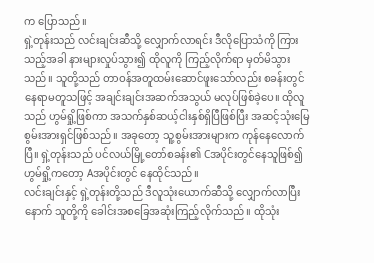က ပြောသည်။
ရှဲ့တုန်းသည် လင်းချင်းဆီသို့ လျှောက်လာရင်း ဒီလိုပြောသံကို ကြားသည့်အခါ နားများလှုပ်သွား၍ ထိုလူကို ကြည့်လိုက်ရာ မှတ်မိသွားသည်။ သူတို့သည် တာဝန်အတူထမ်းဆောင်ဖူးသော်လည်း စခန်းတွင်နေရာမတူသဖြင့် အချင်းချင်းအဆက်အသွယ် မလုပ်ဖြစ်ခဲ့ပေ။ ထိုလူသည် ဟွမ်ရှို့ဖြစ်ကာ အသက်နှစ်ဆယ့်ငါးနှစ်ရှိပြီဖြစ်ပြီး အဆင့်သုံးမြေစွမ်းအားရှင်ဖြစ်သည်။ အခုတော့ သူ့စွမ်းအားများက ကုန်နေလောက်ပြီ။ ရှဲ့တုန်းသည် ပင်လယ်မြို့တော်စခန်း၏ Cအပိုင်းတွင်နေသူဖြစ်၍ ဟွမ်ရှို့ကတော့ Aအပိုင်းတွင် နေထိုင်သည်။
လင်းချင်းနှင့် ရှဲ့တုန်းတို့သည် ဒီလူသုံးယောက်ဆီသို့ လျှောက်လာပြီးနောက် သူတို့ကို ခေါင်းအစခြေအဆုံးကြည့်လိုက်သည်။ ထိုသုံး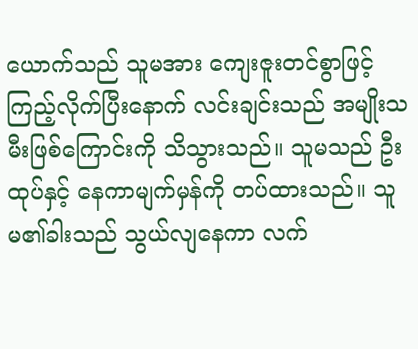ယောက်သည် သူမအား ကျေးဇူးတင်စွာဖြင့် ကြည့်လိုက်ပြီးနောက် လင်းချင်းသည် အမျိုးသမီးဖြစ်ကြောင်းကို သိသွားသည်။ သူမသည် ဦးထုပ်နှင့် နေကာမျက်မှန်ကို တပ်ထားသည်။ သူမ၏ခါးသည် သွယ်လျနေကာ လက်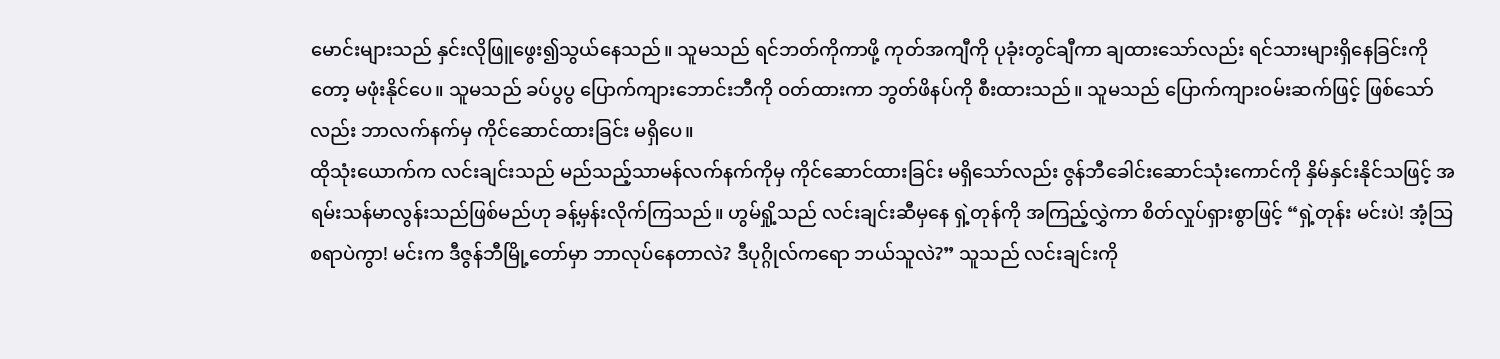မောင်းများသည် နှင်းလိုဖြူဖွေး၍သွယ်နေသည်။ သူမသည် ရင်ဘတ်ကိုကာဖို့ ကုတ်အကျီကို ပုခုံးတွင်ချီကာ ချထားသော်လည်း ရင်သားများရှိနေခြင်းကိုတော့ မဖုံးနိုင်ပေ။ သူမသည် ခပ်ပွပွ ပြောက်ကျားဘောင်းဘီကို ဝတ်ထားကာ ဘွတ်ဖိနပ်ကို စီးထားသည်။ သူမသည် ပြောက်ကျားဝမ်းဆက်ဖြင့် ဖြစ်သော်လည်း ဘာလက်နက်မှ ကိုင်ဆောင်ထားခြင်း မရှိပေ။
ထိုသုံးယောက်က လင်းချင်းသည် မည်သည့်သာမန်လက်နက်ကိုမှ ကိုင်ဆောင်ထားခြင်း မရှိသော်လည်း ဇွန်ဘီခေါင်းဆောင်သုံးကောင်ကို နှိမ်နှင်းနိုင်သဖြင့် အရမ်းသန်မာလွန်းသည်ဖြစ်မည်ဟု ခန့်မှန်းလိုက်ကြသည်။ ဟွမ်ရှို့သည် လင်းချင်းဆီမှနေ ရှဲ့တုန်ကို အကြည့်လွှဲကာ စိတ်လှုပ်ရှားစွာဖြင့် “ရှဲ့တုန်း မင်းပဲ! အံ့သြစရာပဲကွာ! မင်းက ဒီဇွန်ဘီမြို့တော်မှာ ဘာလုပ်နေတာလဲ? ဒီပုဂ္ဂိုလ်ကရော ဘယ်သူလဲ?” သူသည် လင်းချင်းကို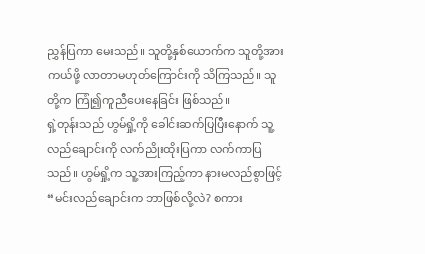ညွှန်ပြကာ မေးသည်။ သူတို့နှစ်ယောက်က သူတို့အားကယ်ဖို့ လာတာမဟုတ်ကြောင်းကို သိကြသည်။ သူတို့က ကြုံ၍ကူညီပေးနေခြင်း ဖြစ်သည်။
ရှဲ့တုန်းသည် ဟွမ်ရှို့ကို ခေါင်းဆက်ပြပြီးနောက် သူ့လည်ချောင်းကို လက်ညိုးထိုးပြကာ လက်ကာပြသည်။ ဟွမ်ရှို့က သူ့အားကြည့်ကာ နားမလည်စွာဖြင့် “မင်းလည်ချောင်းက ဘာဖြစ်လို့လဲ? စကား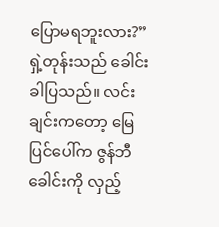ပြောမရဘူးလား?”
ရှဲ့တုန်းသည် ခေါင်းခါပြသည်။ လင်းချင်းကတော့ မြေပြင်ပေါ်က ဇွန်ဘီခေါင်းကို လှည့်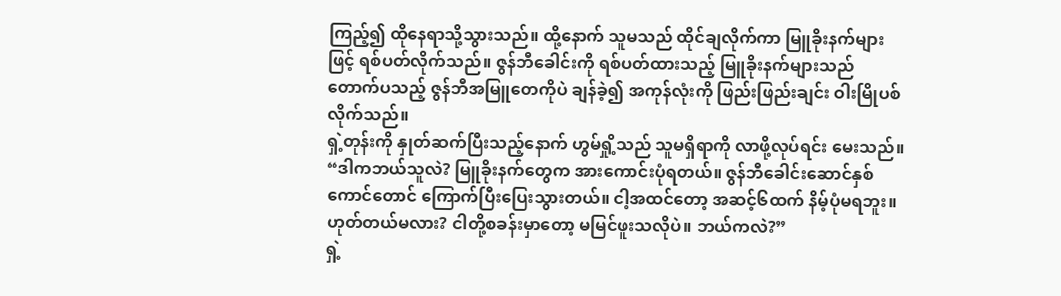ကြည့်၍ ထိုနေရာသို့သွားသည်။ ထို့နောက် သူမသည် ထိုင်ချလိုက်ကာ မြူခိုးနက်များဖြင့် ရစ်ပတ်လိုက်သည်။ ဇွန်ဘီခေါင်းကို ရစ်ပတ်ထားသည့် မြူခိုးနက်များသည် တောက်ပသည့် ဇွန်ဘီအမြူတေကိုပဲ ချန်ခဲ့၍ အကုန်လုံးကို ဖြည်းဖြည်းချင်း ဝါးမြိုပစ်လိုက်သည်။
ရှဲ့တုန်းကို နှုတ်ဆက်ပြီးသည့်နောက် ဟွမ်ရှို့သည် သူမရှိရာကို လာဖို့လုပ်ရင်း မေးသည်။ “ဒါကဘယ်သူလဲ? မြူခိုးနက်တွေက အားကောင်းပုံရတယ်။ ဇွန်ဘီခေါင်းဆောင်နှစ်ကောင်တောင် ကြောက်ပြီးပြေးသွားတယ်။ ငါ့အထင်တော့ အဆင့်၆ထက် နိမ့်ပုံမရဘူး။ ဟုတ်တယ်မလား? ငါတို့စခန်းမှာတော့ မမြင်ဖူးသလိုပဲ။ ဘယ်ကလဲ?”
ရှဲ့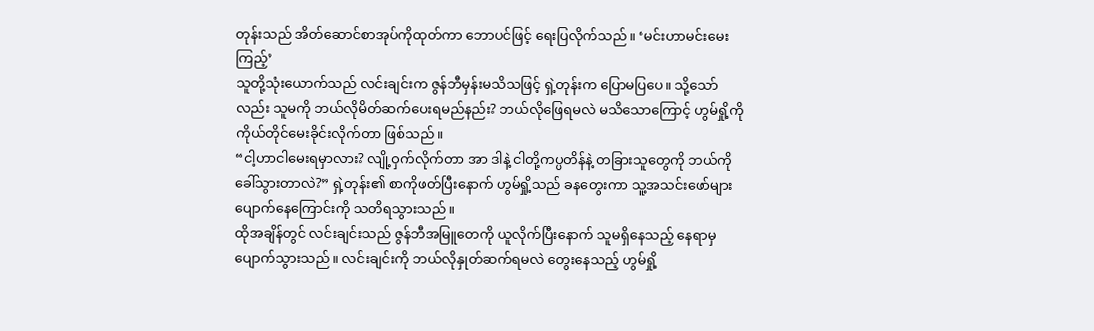တုန်းသည် အိတ်ဆောင်စာအုပ်ကိုထုတ်ကာ ဘောပင်ဖြင့် ရေးပြလိုက်သည်။ ‘မင်းဟာမင်းမေးကြည့်’
သူတို့သုံးယောက်သည် လင်းချင်းက ဇွန်ဘီမှန်းမသိသဖြင့် ရှဲ့တုန်းက ပြောမပြပေ။ သို့သော်လည်း သူမကို ဘယ်လိုမိတ်ဆက်ပေးရမည်နည်း? ဘယ်လိုဖြေရမလဲ မသိသောကြောင့် ဟွမ်ရှို့ကို ကိုယ်တိုင်မေးခိုင်းလိုက်တာ ဖြစ်သည်။
“ငါ့ဟာငါမေးရမှာလား? လျို့ဝှက်လိုက်တာ အာ ဒါနဲ့ ငါတို့ကပ္ပတိန်နဲ့ တခြားသူတွေကို ဘယ်ကိုခေါ်သွားတာလဲ?” ရှဲ့တုန်း၏ စာကိုဖတ်ပြီးနောက် ဟွမ်ရှို့သည် ခနတွေးကာ သူ့အသင်းဖော်များ ပျောက်နေကြောင်းကို သတိရသွားသည်။
ထိုအချိန်တွင် လင်းချင်းသည် ဇွန်ဘီအမြူတေကို ယူလိုက်ပြီးနောက် သူမရှိနေသည့် နေရာမှ ပျောက်သွားသည်။ လင်းချင်းကို ဘယ်လိုနှုတ်ဆက်ရမလဲ တွေးနေသည့် ဟွမ်ရှို့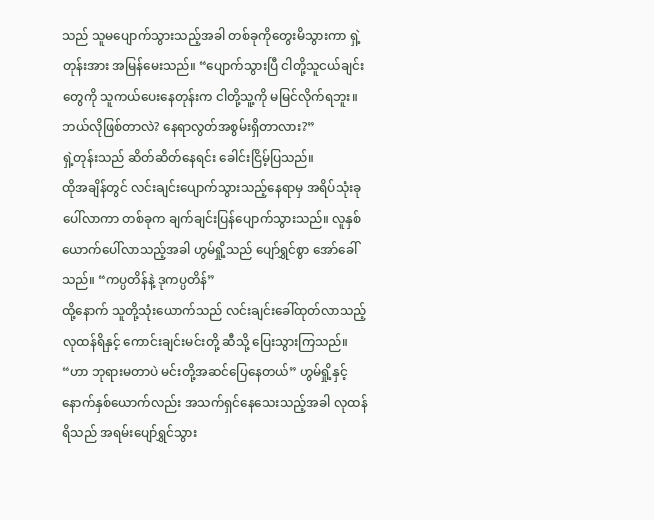သည် သူမပျောက်သွားသည့်အခါ တစ်ခုကိုတွေးမိသွားကာ ရှဲ့တုန်းအား အမြန်မေးသည်။ “ပျောက်သွားပြီ ငါတို့သူငယ်ချင်းတွေကို သူကယ်ပေးနေတုန်းက ငါတို့သူ့ကို မမြင်လိုက်ရဘူး။ ဘယ်လိုဖြစ်တာလဲ? နေရာလွတ်အစွမ်းရှိတာလား?”
ရှဲ့တုန်းသည် ဆိတ်ဆိတ်နေရင်း ခေါင်းငြိမ့်ပြသည်။
ထိုအချိန်တွင် လင်းချင်းပျောက်သွားသည့်နေရာမှ အရိပ်သုံးခုပေါ်လာကာ တစ်ခုက ချက်ချင်းပြန်ပျောက်သွားသည်။ လူနှစ်ယောက်ပေါ်လာသည့်အခါ ဟွမ်ရှို့သည် ပျော်ရွှင်စွာ အော်ခေါ်သည်။ “ကပ္ပတိန်နဲ့ ဒုကပ္ပတိန်”
ထို့နောက် သူတို့သုံးယောက်သည် လင်းချင်းခေါ်ထုတ်လာသည့် လုထန်ရိနှင့် ကောင်းချင်းမင်းတို့ ဆီသို့ ပြေးသွားကြသည်။
“ဟာ ဘုရားမတာပဲ မင်းတို့အဆင်ပြေနေတယ်” ဟွမ်ရှို့နှင့် နောက်နှစ်ယောက်လည်း အသက်ရှင်နေသေးသည့်အခါ လုထန်ရိသည် အရမ်းပျော်ရွှင်သွား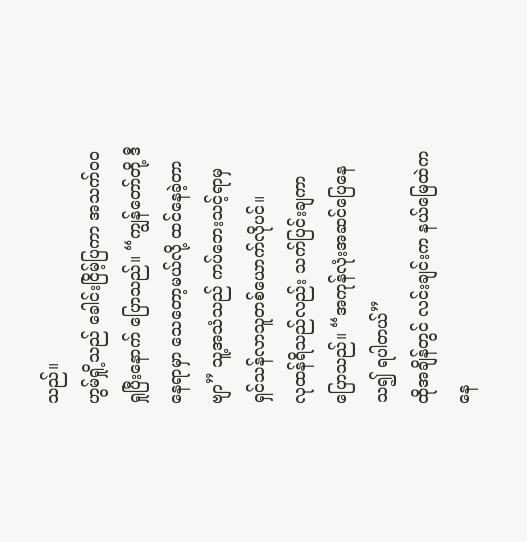သည်။
ဟွမ်ရှို့သည် ခေါင်းငြိမ့်ပြကာ အသက်ဝဝရှုပြီးနောက် ပြောသည်။ “ကျွန်တော်တို့ ဒီနေရာမှာ သေတော့မယ်လို့ ထင်နေခဲ့တာဗျာ” သူ့အသံသည် ကပ်ဘေးသင့်ရာမှ ရှင်သန်လာသူတစ်ယောက်လိုပင်။
လုထန်ရိသည်လည်း သက်ပြင်းချကာ ပြောသည်။ “အကုန်လုံးအဆင်ပြေနေသ၍ ရပါတယ်”
ထိုအချိန်တွင် လင်းချင်းက နယ်မြေထဲကနေ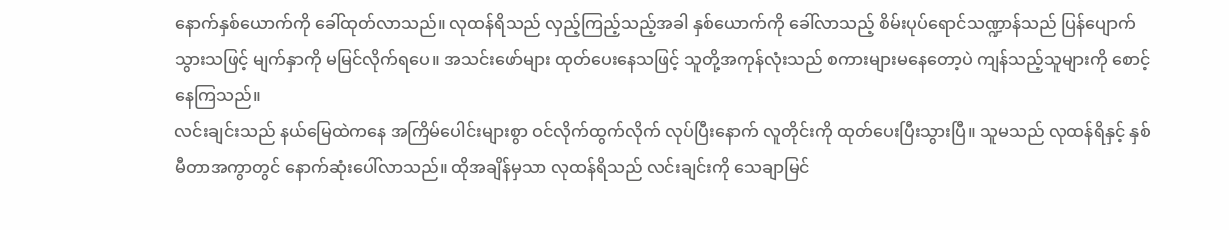နောက်နှစ်ယောက်ကို ခေါ်ထုတ်လာသည်။ လုထန်ရိသည် လှည့်ကြည့်သည့်အခါ နှစ်ယောက်ကို ခေါ်လာသည့် စိမ်းပုပ်ရောင်သဏ္ဍာန်သည် ပြန်ပျောက်သွားသဖြင့် မျက်နှာကို မမြင်လိုက်ရပေ။ အသင်းဖော်များ ထုတ်ပေးနေသဖြင့် သူတို့အကုန်လုံးသည် စကားများမနေတော့ပဲ ကျန်သည့်သူများကို စောင့်နေကြသည်။
လင်းချင်းသည် နယ်မြေထဲကနေ အကြိမ်ပေါင်းများစွာ ဝင်လိုက်ထွက်လိုက် လုပ်ပြီးနောက် လူတိုင်းကို ထုတ်ပေးပြီးသွားပြီ။ သူမသည် လုထန်ရိနှင့် နှစ်မီတာအကွာတွင် နောက်ဆုံးပေါ်လာသည်။ ထိုအချိန်မှသာ လုထန်ရိသည် လင်းချင်းကို သေချာမြင်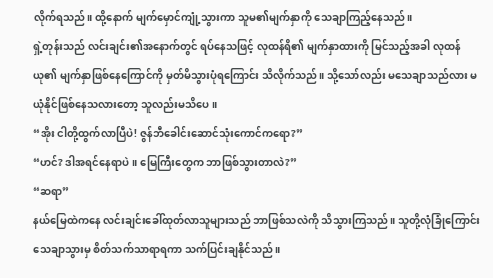လိုက်ရသည်။ ထို့နောက် မျက်မှောင်ကျုံ့သွားကာ သူမ၏မျက်နှာကို သေချာကြည့်နေသည်။
ရှဲ့တုန်းသည် လင်းချင်း၏အနောက်တွင် ရပ်နေသဖြင့် လုထန်ရိ၏ မျက်နှာထားကို မြင်သည့်အခါ လုထန်ယု၏ မျက်နှာဖြစ်နေကြောင်ကို မှတ်မိသွားပုံရကြောင်း သိလိုက်သည်။ သို့သော်လည်း မသေချာသည်လား မယုံနိုင်ဖြစ်နေသလားတော့ သူလည်းမသိပေ။
“အိုး ငါတို့ထွက်လာပြီပဲ! ဇွန်ဘီခေါင်းဆောင်သုံးကောင်ကရော?”
“ဟင်? ဒါအရင်နေရာပဲ။ မြေကြီးတွေက ဘာဖြစ်သွားတာလဲ?”
“ဆရာ”
နယ်မြေထဲကနေ လင်းချင်းခေါ်ထုတ်လာသူများသည် ဘာဖြစ်သလဲကို သိသွားကြသည်။ သူတို့လုံခြုံကြောင်း သေချာသွားမှ စိတ်သက်သာရာရကာ သက်ပြင်းချနိုင်သည်။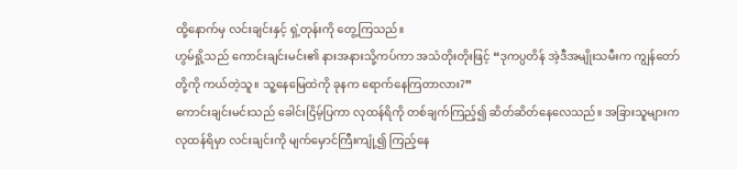ထို့နောက်မှ လင်းချင်းနှင့် ရှဲ့တုန်းကို တွေ့ကြသည်။
ဟွမ်ရှို့သည် ကောင်းချင်းမင်း၏ နားအနားသို့ကပ်ကာ အသံတိုးတိုးဖြင့် “ဒုကပ္ပတိန် အဲ့ဒီအမျိုးသမီးက ကျွန်တော်တို့ကို ကယ်တဲ့သူ။ သူ့နေမြေထဲကို ခုနက ရောက်နေကြတာလား?”
ကောင်းချင်းမင်းသည် ခေါင်းငြိမ့်ပြကာ လုထန်ရိကို တစ်ချက်ကြည့်၍ ဆိတ်ဆိတ်နေလေသည်။ အခြားသူများက လုထန်ရိမှာ လင်းချင်းကို မျက်မှောင်ကြီးကျုံ့၍ ကြည့်နေ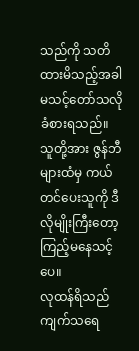သည်ကို သတိထားမိသည့်အခါ မသင့်တော်သလို ခံစားရသည်။ သူတို့အား ဇွန်ဘီများထံမှ ကယ်တင်ပေးသူကို ဒီလိုမျိုးကြီးတော့ ကြည့်မနေသင့်ပေ။
လုထန်ရိသည် ကျက်သရေ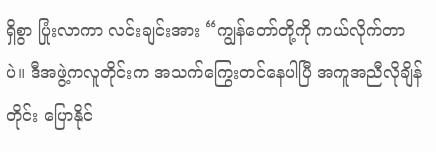ရှိစွာ ပြုံးလာကာ လင်းချင်းအား “ကျွန်တော်တို့ကို ကယ်လိုက်တာပဲ။ ဒီအဖွဲ့ကလူတိုင်းက အသက်ကြွေးတင်နေပါပြီ အကူအညီလိုချိန်တိုင်း ပြောနိုင်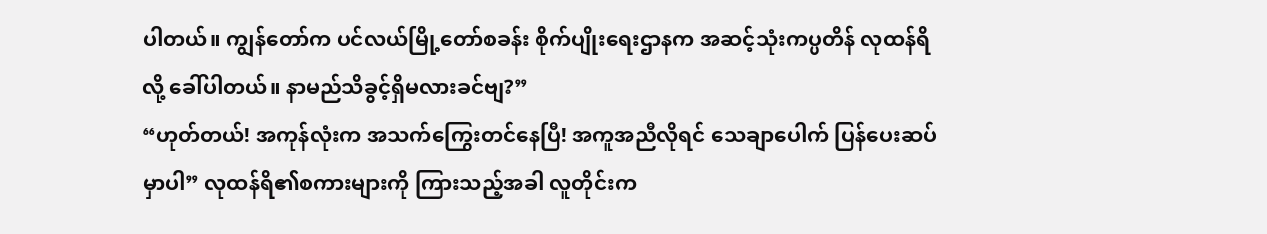ပါတယ်။ ကျွန်တော်က ပင်လယ်မြို့တော်စခန်း စိုက်ပျိုးရေးဌာနက အဆင့်သုံးကပ္ပတိန် လုထန်ရိလို့ ခေါ်ပါတယ်။ နာမည်သိခွင့်ရှိမလားခင်ဗျ?”
“ဟုတ်တယ်! အကုန်လုံးက အသက်ကြွေးတင်နေပြီ! အကူအညီလိုရင် သေချာပေါက် ပြန်ပေးဆပ်မှာပါ” လုထန်ရိ၏စကားများကို ကြားသည့်အခါ လူတိုင်းက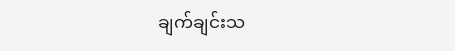ချက်ချင်းသ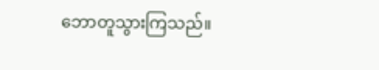ဘောတူသွားကြသည်။